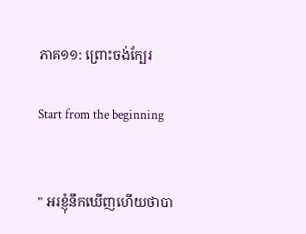ភាគ១១: ព្រោះចង់ក្បែរ

Start from the beginning


" អរខ្ញុំនឹកឃើញហើយថាបា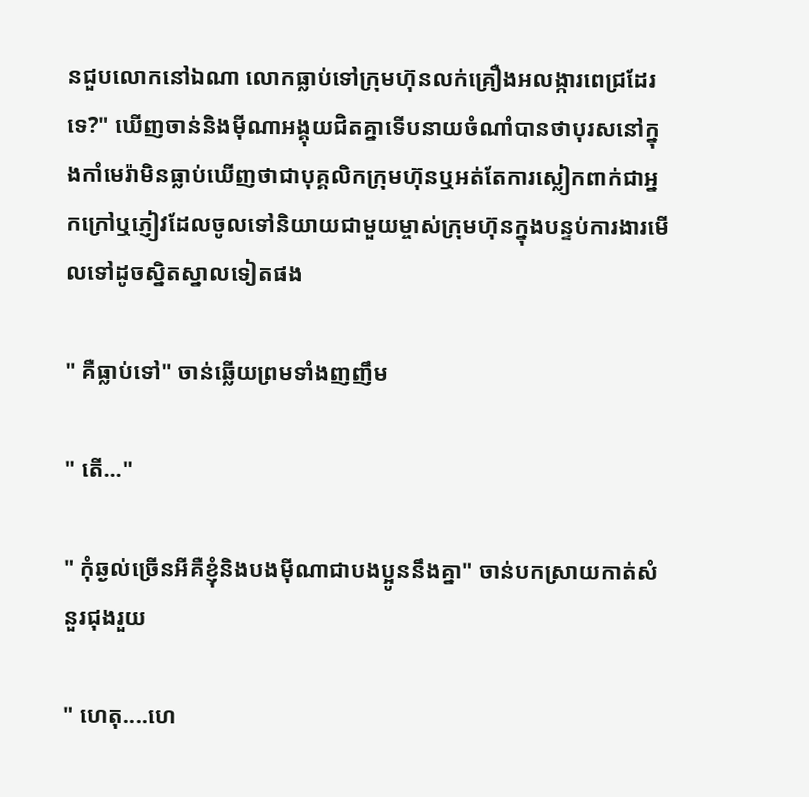នជួបលោកនៅឯណា លោកធ្លាប់ទៅក្រុមហ៊ុនលក់គ្រឿងអលង្ការពេជ្រដែរទេ?" ឃើញចាន់និងមុីណាអង្គុយជិតគ្នាទើបនាយចំណាំបានថាបុរសនៅក្នុងកាំមេរ៉ាមិនធ្លាប់ឃើញថាជាបុគ្គលិកក្រុមហ៊ុនឬអត់តែការស្លៀកពាក់ជាអ្នកក្រៅឬភ្ញៀវដែលចូលទៅនិយាយជាមួយម្ចាស់ក្រុមហ៊ុនក្នុងបន្ទប់ការងារមើលទៅដូចស្និតស្នាលទៀតផង

" គឺធ្លាប់ទៅ" ចាន់ឆ្លើយព្រមទាំងញញឹម

" តើ..."

" កុំឆ្ងល់ច្រើនអីគឺខ្ញុំនិងបងមុីណាជាបងប្អូននឹងគ្នា" ចាន់បកស្រាយកាត់សំនួរជុងរួយ

" ហេតុ....ហេ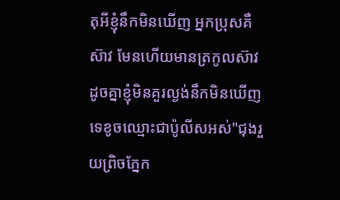តុអីខ្ញុំនឹកមិនឃើញ អ្នកប្រុសគឺ ស៊ាវ មែនហើយមានត្រកូលស៊ាវដូចគ្នាខ្ញុំមិនគួរល្ងង់នឹកមិនឃើញទេខូចឈ្មោះជាប៉ូលីសអស់"ជុងរួយព្រិចភ្នែក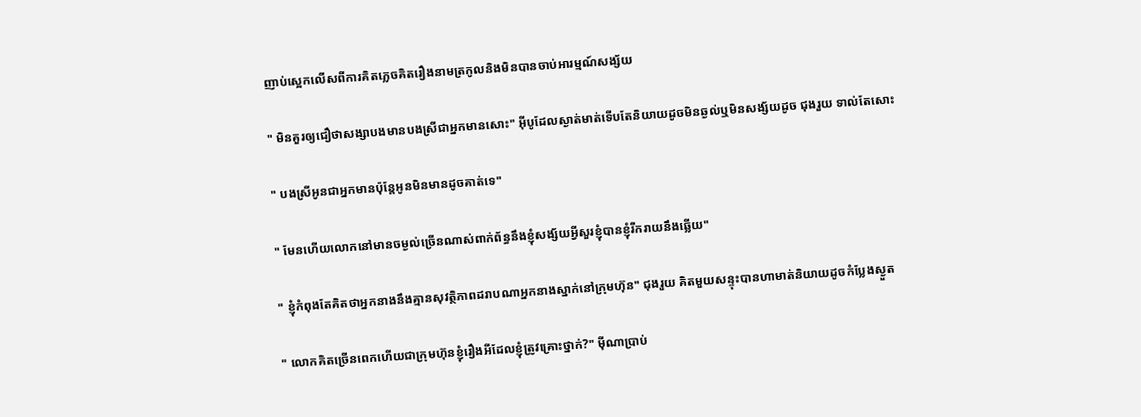ញាប់ស្អេកលើសពីការគិតភ្លេចគិតរឿងនាមត្រកូលនិងមិនបានចាប់អារម្មណ៍សង្ស័យ

" មិនគួរឲ្យជឿថាសង្សាបងមានបងស្រីជាអ្នកមានសោះ" អុីបូដែលស្ងាត់មាត់ទើបតែនិយាយដូចមិនឆ្ងល់ឬមិនសង្ស័យដូច ជុងរួយ ទាល់តែសោះ

" បងស្រីអូនជាអ្នកមានប៉ុន្តែអូនមិនមានដូចគាត់ទេ"

" មែនហើយលោកនៅមានចម្ងល់ច្រើនណាស់ពាក់ព័ន្ធនឹងខ្ញុំសង្ស័យអ្វីសួរខ្ញុំបានខ្ញុំរីករាយនឹងឆ្លើយ"

" ខ្ញុំកំពុងតែគិតថាអ្នកនាងនឹងគ្មានសុវត្ថិភាពដរាបណាអ្នកនាងស្នាក់នៅក្រុមហ៊ុន" ជុងរួយ គិតមួយសន្ទុះបានហាមាត់និយាយដូចកំប្លែងស្ងួត

" លោកគិតច្រើនពេកហើយជាក្រុមហ៊ុនខ្ញុំរឿងអីដែលខ្ញុំត្រូវគ្រោះថ្នាក់?" មុីណាប្រាប់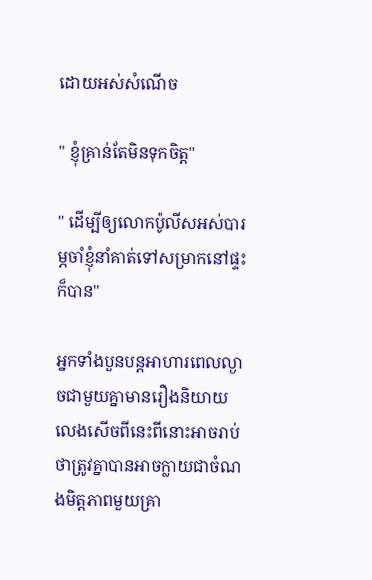ដោយអស់សំណើច

" ខ្ញុំគ្រាន់តែមិនទុកចិត្ត"

" ដើម្បីឲ្យលោកប៉ូលីសអស់បារម្ភចាំខ្ញុំនាំគាត់ទៅសម្រាកនៅផ្ទះក៏បាន"

អ្នកទាំងបួនបន្តអាហារពេលល្ងាចជាមួយគ្នាមានរឿងនិយាយលេងសើចពីនេះពីនោះអាចរាប់ថាត្រូវគ្នាបានអាចក្លាយជាចំណងមិត្តភាពមួយគ្រា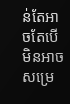ន់តែអាចតែបើមិនអាចសម្រេ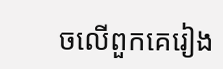ចលើពួកគេរៀង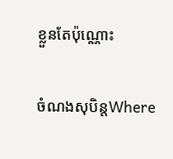ខ្លួនតែប៉ុណ្ណោះ

ចំណងសុបិន្តWhere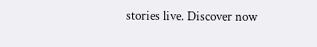stories live. Discover now